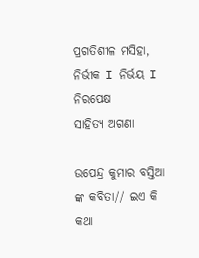ପ୍ରଗତିଶୀଳ ମସିହା, ନିର୍ଭୀକ I ନିର୍ଭୟ I ନିରପେକ୍ଷ
ସାହିତ୍ୟ ଅଗଣା

ଉପେନ୍ଦ୍ର କୁମାର ବସ୍ତିଆ ଙ୍କ କବିତା// ଇଏ କି କଥା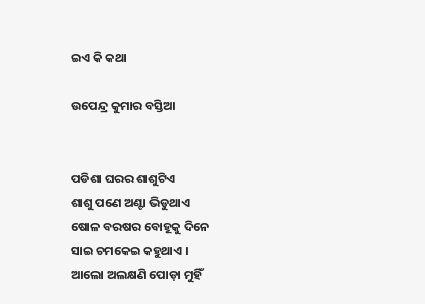ଇଏ କି କଥା

ଉପେନ୍ଦ୍ର କୁମାର ବସ୍ତିଆ


ପଡିଶା ଘରର ଶାଶୁଟିଏ
ଶାଶୁ ପଣେ ଅଣ୍ଟା ଭିଡୁଥାଏ
ଷୋଳ ବରଷର ବୋହୂକୁ ଦିନେ
ସାଇ ଚମକେଇ କହୁଥାଏ ।
ଆଲୋ ଅଲକ୍ଷଣି ପୋଡ଼ା ମୁହିଁ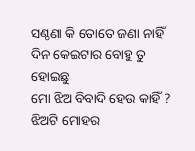ସଣ୍ଠଣା କି ତୋତେ ଜଣା ନାହିଁ
ଦିନ କେଇଟାର ବୋହୁ ତୁ ହୋଇଛୁ
ମୋ ଝିଅ ବିବାଦି ହେଉ କାହିଁ ?
ଝିଅଟି ମୋହର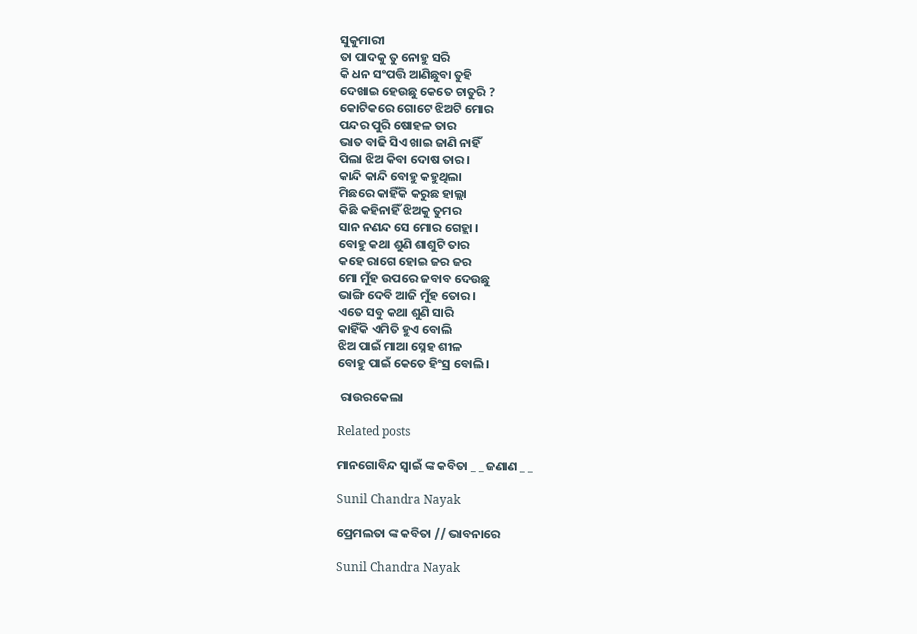ସୁକୁମାରୀ
ତା ପାଦକୁ ତୁ ନୋହୁ ସରି
କି ଧନ ସଂପତ୍ତି ଆଣିଛୁବା ତୁହି
ଦେଖାଇ ହେଉଛୁ କେତେ ଚାତୁରି ?
କୋଟିକରେ ଗୋଟେ ଝିଅଟି ମୋର
ପନ୍ଦର ପୁରି ଷୋହଳ ତାର
ଭାତ ବାଢି ସିଏ ଖାଇ ଜାଣି ନାହିଁ
ପିଲା ଝିଅ କିବା ଦୋଷ ତାର ।
କାନ୍ଦି କାନ୍ଦି ବୋହୁ କହୁଥିଲା
ମିଛରେ କାହିଁକି କରୁଛ ହାଲ୍ଲା
କିଛି କହିନାହିଁ ଝିଅକୁ ତୁମର
ସାନ ନଣନ୍ଦ ସେ ମୋର ଗେହ୍ଲା ।
ବୋହୁ କଥା ଶୁଣି ଶାଶୁଟି ତାର
କହେ ରାଗେ ହୋଇ ଜର ଜର
ମୋ ମୁଁହ ଉପରେ ଜବାବ ଦେଉଛୁ
ଭାଙ୍ଗି ଦେବି ଆଜି ମୁଁହ ତୋର।
ଏତେ ସବୁ କଥା ଶୁଣି ସାରି
କାହିଁକି ଏମିତି ହୁଏ ବୋଲି
ଝିଅ ପାଇଁ ମାଆ ସ୍ନେହ ଶୀଳ
ବୋହୁ ପାଇଁ କେତେ ହିଂସ୍ର ବୋଲି।

 ରାଉରକେଲା

Related posts

ମାନଗୋବିନ୍ଦ ସ୍ବାଇଁ ଙ୍କ କବିତା _ _ ଜଣାଣ _ _

Sunil Chandra Nayak

ପ୍ରେମଲତା ଙ୍କ କବିତା // ଭାବନାରେ

Sunil Chandra Nayak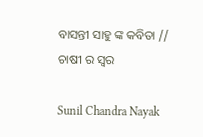ବାସନ୍ତୀ ସାହୁ ଙ୍କ କବିତା // ଚାଷୀ ର ସ୍ୱର

Sunil Chandra Nayak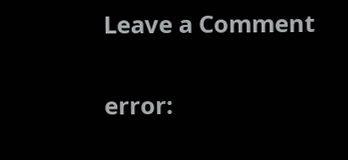Leave a Comment

error: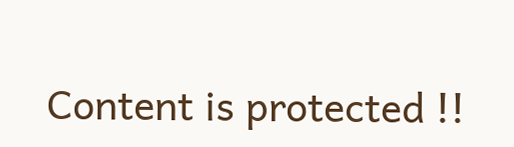Content is protected !!